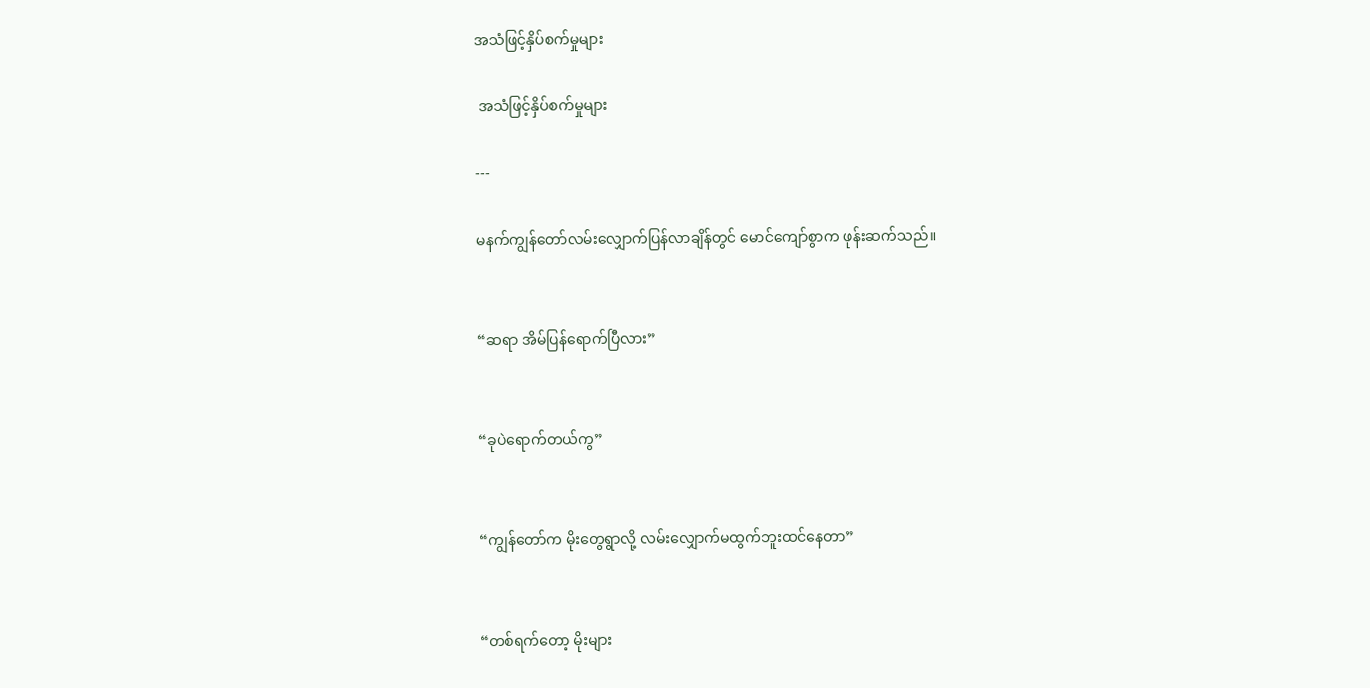အသံဖြင့်နှိပ်စက်မှုများ

 အသံဖြင့်နှိပ်စက်မှုများ

---

မနက်ကျွန်တော်လမ်းလျှောက်ပြန်လာချိန်တွင် မောင်ကျော်စွာက ဖုန်းဆက်သည်။


“ဆရာ အိမ်ပြန်ရောက်ပြီလား”


“ခုပဲရောက်တယ်ကွ”


“ကျွန်တော်က မိုးတွေရွာလို့ လမ်းလျှောက်မထွက်ဘူးထင်နေတာ”


“တစ်ရက်တော့ မိုးများ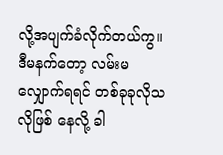လို့အပျက်ခံလိုက်တယ်ကွ။ ဒီမနက်တော့ လမ်းမလျှောက်ရရင် တစ်ခုခုလိုသလိုဖြစ် နေလို့ ခါ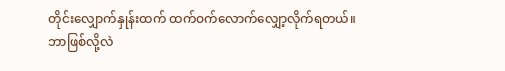တိုင်းလျှောက်နှုန်းထက် ထက်ဝက်လောက်လျှော့လိုက်ရတယ်။ ဘာဖြစ်လို့လဲ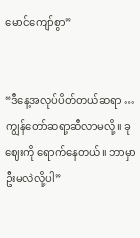မောင်ကျော်စွာ”


“ဒီနေ့အလုပ်ပိတ်တယ်ဆရာ … ကျွန်တော်ဆရာ့ဆီလာမလို့။ ခုဈေးကို ရောက်နေတယ်။ ဘာမှာဦးမလဲလို့ပါ”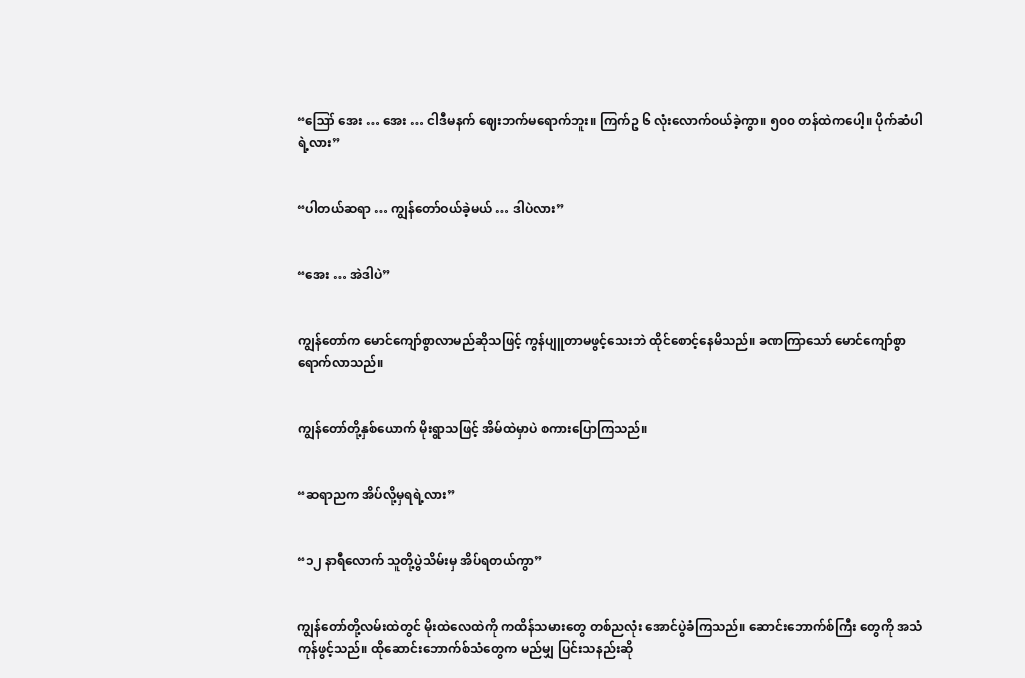“ဪ အေး … အေး … ငါဒီမနက် ဈေးဘက်မရောက်ဘူး။ ကြက်ဥ ၆ လုံးလောက်ဝယ်ခဲ့ကွာ။ ၅၀၀ တန်ထဲကပေါ့။ ပိုက်ဆံပါရဲ့လား”


“ပါတယ်ဆရာ … ကျွန်တော်ဝယ်ခဲ့မယ် … ဒါပဲလား”


“အေး … အဲဒါပဲ”


ကျွန်တော်က မောင်ကျော်စွာလာမည်ဆိုသဖြင့် ကွန်ပျူတာမဖွင့်သေးဘဲ ထိုင်စောင့်နေမိသည်။ ခဏကြာသော် မောင်ကျော်စွာရောက်လာသည်။


ကျွန်တော်တို့နှစ်ယောက် မိုးရွာသဖြင့် အိမ်ထဲမှာပဲ စကားပြောကြသည်။


“ဆရာညက အိပ်လို့မှရရဲ့လား”


“၁၂ နာရီလောက် သူတို့ပွဲသိမ်းမှ အိပ်ရတယ်ကွာ”


ကျွန်တော်တို့လမ်းထဲတွင် မိုးထဲလေထဲကို ကထိန်သမားတွေ တစ်ညလုံး အောင်ပွဲခံကြသည်။ ဆောင်းဘောက်စ်ကြီး တွေကို အသံကုန်ဖွင့်သည်။ ထိုဆောင်းဘောက်စ်သံတွေက မည်မျှ ပြင်းသနည်းဆို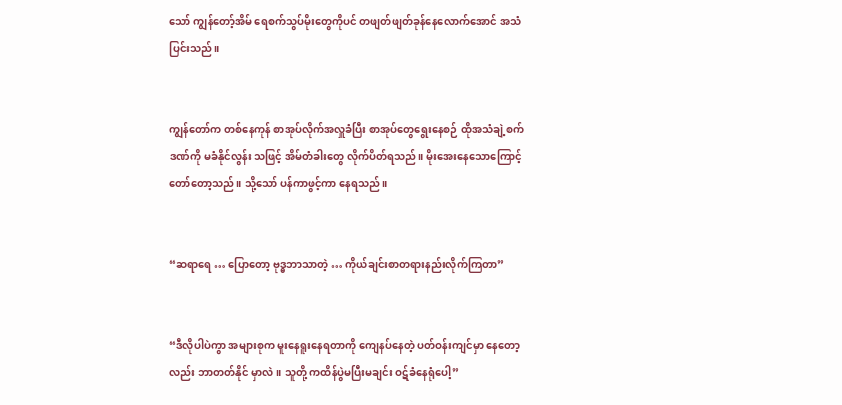သော် ကျွန်တော့်အိမ် ရေစက်သွပ်မိုးတွေကိုပင် တဖျတ်ဖျတ်ခုန်နေလောက်အောင် အသံပြင်းသည်။


ကျွန်တော်က တစ်နေကုန် စာအုပ်လိုက်အလှူခံပြီး စာအုပ်တွေရွေးနေစဉ် ထိုအသံချဲ့စက်ဒဏ်ကို မခံနိုင်လွန်း သဖြင့် အိမ်တံခါးတွေ လိုက်ပိတ်ရသည်။ မိုးအေးနေသောကြောင့် တော်တော့သည်။ သို့သော် ပန်ကာဖွင့်ကာ နေရသည်။


“ဆရာရေ … ပြောတော့ ဗုဒ္ဓဘာသာတဲ့ … ကိုယ်ချင်းစာတရားနည်းလိုက်ကြတာ”


“ဒီလိုပါပဲကွာ အများစုက မူးနေရူးနေရတာကို ကျေနပ်နေတဲ့ ပတ်ဝန်းကျင်မှာ နေတော့လည်း ဘာတတ်နိုင် မှာလဲ။ သူတို့ ကထိန်ပွဲမပြီးမချင်း ဝဋ်ခံနေရုံပေါ့”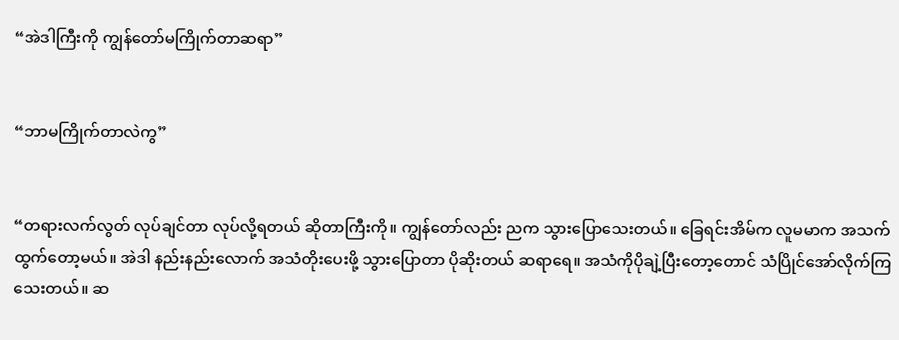“အဲဒါကြီးကို ကျွန်တော်မကြိုက်တာဆရာ”


“ဘာမကြိုက်တာလဲကွ”


“တရားလက်လွတ် လုပ်ချင်တာ လုပ်လို့ရတယ် ဆိုတာကြီးကို။ ကျွန်တော်လည်း ညက သွားပြောသေးတယ်။ ခြေရင်းအိမ်က လူမမာက အသက်ထွက်တော့မယ်။ အဲဒါ နည်းနည်းလောက် အသံတိုးပေးဖို့ သွားပြောတာ ပိုဆိုးတယ် ဆရာရေ။ အသံကိုပိုချဲ့ပြီးတော့တောင် သံပြိုင်အော်လိုက်ကြသေးတယ်။ ဆ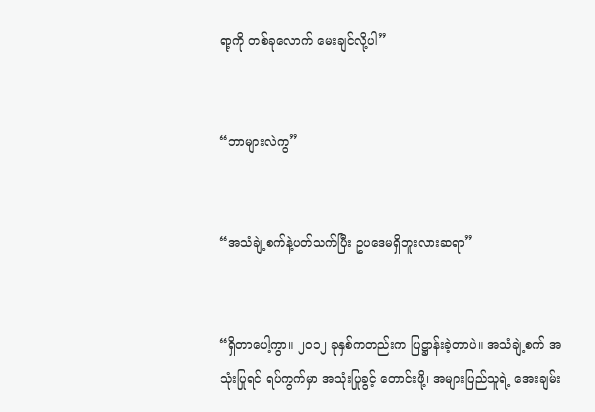ရာ့ကို တစ်ခုလောက် မေးချင်လို့ပါ”


“ဘာများလဲကွ”


“အသံချဲ့စက်နဲ့ပတ်သက်ပြီး ဥပဒေမရှိဘူးလားဆရာ”


“ရှိတာပေါ့ကွာ။ ၂၀၁၂ ခုနှစ်ကတည်းက ပြဋ္ဌာန်းခဲ့တာပဲ။ အသံချဲ့စက် အသုံးပြုရင် ရပ်ကွက်မှာ အသုံးပြုခွင့် တောင်းဖို့၊ အများပြည်သူရဲ့ အေးချမ်း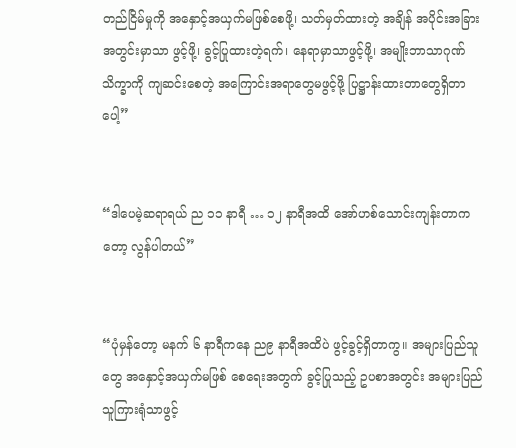တည်ငြိမ်မှုကို အနှောင့်အယှက်မဖြစ်စေဖို့၊ သတ်မှတ်ထားတဲ့ အချိန် အပိုင်းအခြား အတွင်းမှာသာ ဖွင့်ဖို့၊ ခွင့်ပြုထားတဲ့ရက်၊ နေရာမှာသာဖွင့်ဖို့၊ အမျိုးဘာသာဂုဏ်သိက္ခာကို ကျဆင်းစေတဲ့ အကြောင်းအရာတွေမဖွင့်ဖို့ ပြဋ္ဌာန်းထားတာတွေရှိတာပေါ့”


“ဒါပေမဲ့ဆရာရယ် ည ၁၁ နာရီ … ၁၂ နာရီအထိ အော်ဟစ်သောင်းကျန်းတာကတော့ လွန်ပါတယ်”


“ပုံမှန်တော့ မနက် ၆ နာရီကနေ ည၉ နာရီအထိပဲ ဖွင့်ခွင့်ရှိတာကွ။ အများပြည်သူတွေ အနှောင့်အယှက်မဖြစ် စေရေးအတွက် ခွင့်ပြုသည့် ဥပစာအတွင်း အများပြည်သူကြားရုံသာဖွင့်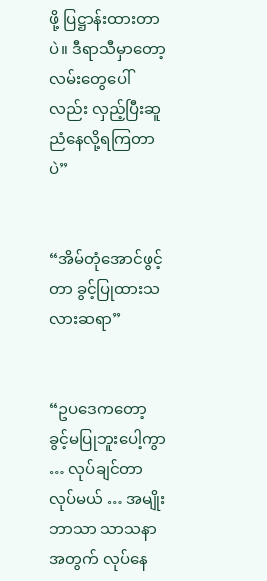ဖို့ ပြဋ္ဌာန်းထားတာပဲ။ ဒီရာသီမှာတော့ လမ်းတွေပေါ်လည်း လှည့်ပြီးဆူညံနေလို့ရကြတာပဲ”


“အိမ်တုံအောင်ဖွင့်တာ ခွင့်ပြုထားသလားဆရာ”


“ဥပဒေကတော့ ခွင့်မပြုဘူးပေါ့ကွာ … လုပ်ချင်တာလုပ်မယ် … အမျိုးဘာသာ သာသနာအတွက် လုပ်နေ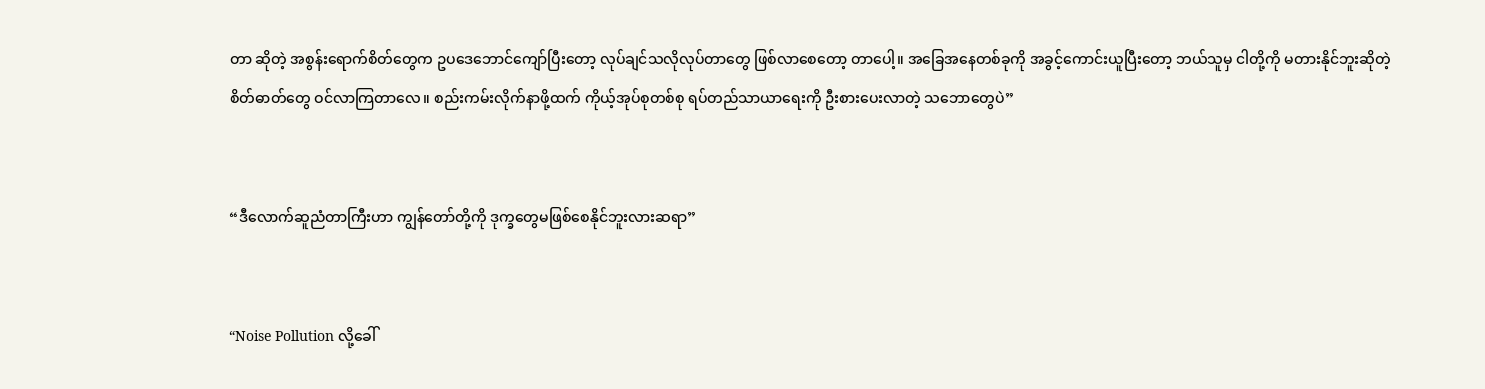တာ ဆိုတဲ့ အစွန်းရောက်စိတ်တွေက ဥပဒေဘောင်ကျော်ပြီးတော့ လုပ်ချင်သလိုလုပ်တာတွေ ဖြစ်လာစေတော့ တာပေါ့။ အခြေအနေတစ်ခုကို အခွင့်ကောင်းယူပြီးတော့ ဘယ်သူမှ ငါတို့ကို မတားနိုင်ဘူးဆိုတဲ့ စိတ်ဓာတ်တွေ ဝင်လာကြတာလေ။ စည်းကမ်းလိုက်နာဖို့ထက် ကိုယ့်အုပ်စုတစ်စု ရပ်တည်သာယာရေးကို ဦးစားပေးလာတဲ့ သဘောတွေပဲ”


“ဒီလောက်ဆူညံတာကြီးဟာ ကျွန်တော်တို့ကို ဒုက္ခတွေမဖြစ်စေနိုင်ဘူးလားဆရာ”


“Noise Pollution လို့ခေါ်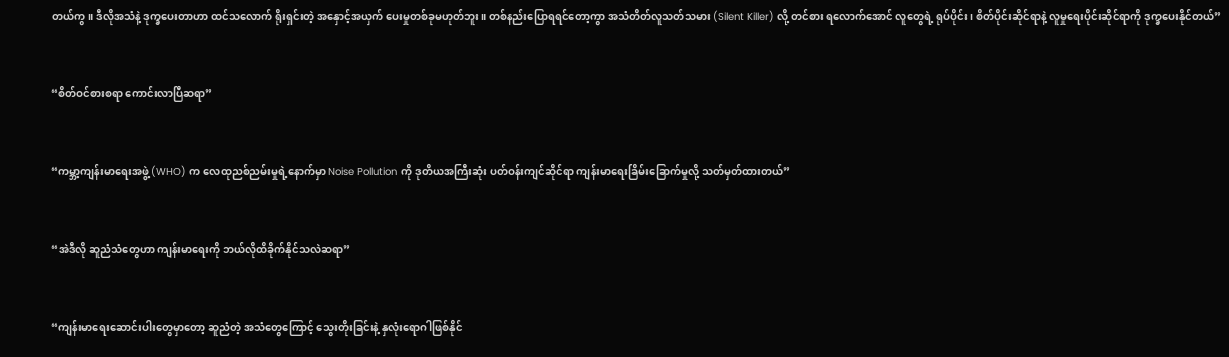တယ်ကွ။ ဒီလိုအသံနဲ့ ဒုက္ခပေးတာဟာ ထင်သလောက် ရိုးရှင်းတဲ့ အနှောင့်အယှက် ပေးမှုတစ်ခုမဟုတ်ဘူး။ တစ်နည်းပြောရရင်တော့ကွာ အသံတိတ်လူသတ်သမား (Silent Killer) လို့ တင်စား ရလောက်အောင် လူတွေရဲ့ ရုပ်ပိုင်း၊ စိတ်ပိုင်းဆိုင်ရာနဲ့ လူမှုရေးပိုင်းဆိုင်ရာကို ဒုက္ခပေးနိုင်တယ်”


“စိတ်ဝင်စားစရာ ကောင်းလာပြီဆရာ”


“ကမ္ဘာ့ကျန်းမာရေးအဖွဲ့ (WHO) က လေထုညစ်ညမ်းမှုရဲ့နောက်မှာ Noise Pollution ကို ဒုတိယအကြီးဆုံး ပတ်ဝန်းကျင်ဆိုင်ရာ ကျန်းမာရေးခြိမ်းခြောက်မှုလို့ သတ်မှတ်ထားတယ်”


“အဲဒီလို ဆူညံသံတွေဟာ ကျန်းမာရေးကို ဘယ်လိုထိခိုက်နိုင်သလဲဆရာ”


“ကျန်းမာရေးဆောင်းပါးတွေမှာတော့ ဆူညံတဲ့ အသံတွေကြောင့် သွေးတိုးခြင်းနဲ့ နှလုံးရောဂါဖြစ်နိုင်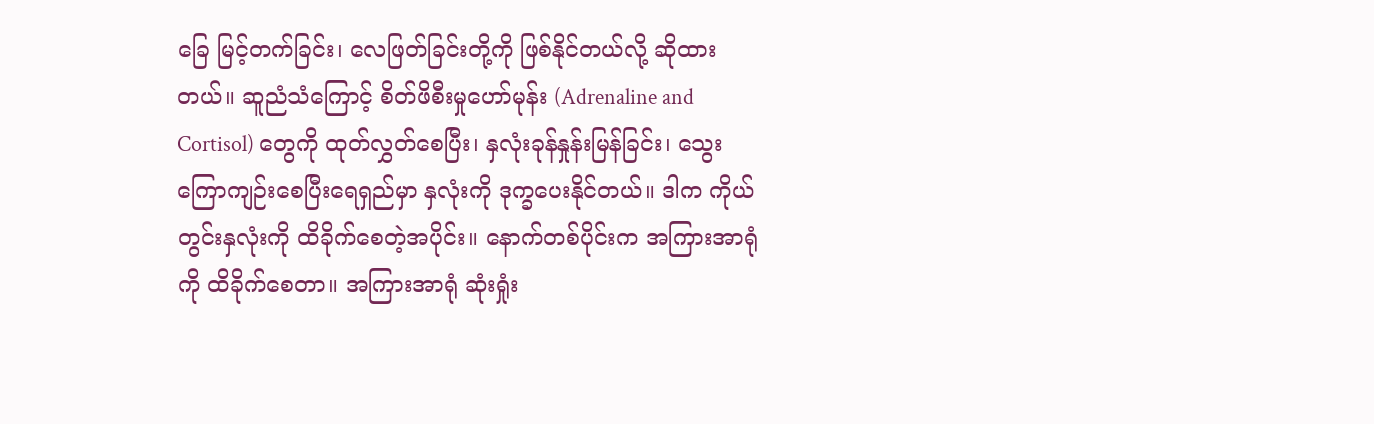ခြေ မြင့်တက်ခြင်း၊ လေဖြတ်ခြင်းတို့ကို ဖြစ်နိုင်တယ်လို့ ဆိုထားတယ်။ ဆူညံသံကြောင့် စိတ်ဖိစီးမှုဟော်မုန်း (Adrenaline and Cortisol) တွေကို ထုတ်လွှတ်စေပြီး၊ နှလုံးခုန်နှုန်းမြန်ခြင်း၊ သွေးကြောကျဉ်းစေပြီးရေရှည်မှာ နှလုံးကို ဒုက္ခပေးနိုင်တယ်။ ဒါက ကိုယ်တွင်းနှလုံးကို ထိခိုက်စေတဲ့အပိုင်း။ နောက်တစ်ပိုင်းက အကြားအာရုံကို ထိခိုက်စေတာ။ အကြားအာရုံ ဆုံးရှုံး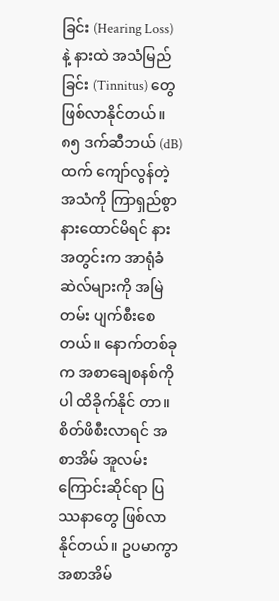ခြင်း (Hearing Loss) နဲ့ နားထဲ အသံမြည်ခြင်း (Tinnitus) တွေ ဖြစ်လာနိုင်တယ်။ ၈၅ ဒက်ဆီဘယ် (dB) ထက် ကျော်လွန်တဲ့ အသံကို ကြာရှည်စွာ နားထောင်မိရင် နားအတွင်းက အာရုံခံဆဲလ်များကို အမြဲတမ်း ပျက်စီးစေတယ်။ နောက်တစ်ခုက အစာချေစနစ်ကိုပါ ထိခိုက်နိုင် တာ။ စိတ်ဖိစီးလာရင် အစာအိမ် အူလမ်းကြောင်းဆိုင်ရာ ပြဿနာတွေ ဖြစ်လာနိုင်တယ်။ ဥပမာကွာ အစာအိမ်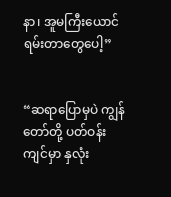နာ၊ အူမကြီးယောင်ရမ်းတာတွေပေါ့”


“ဆရာပြောမှပဲ ကျွန်တော်တို့ ပတ်ဝန်းကျင်မှာ နှလုံး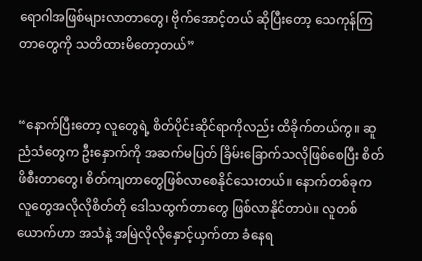ရောဂါအဖြစ်များလာတာတွေ၊ ဗိုက်အောင့်တယ် ဆိုပြီးတော့ သေကုန်ကြတာတွေကို သတိထားမိတော့တယ်”


“နောက်ပြီးတော့ လူတွေရဲ့ စိတ်ပိုင်းဆိုင်ရာကိုလည်း ထိခိုက်တယ်ကွ။ ဆူညံသံတွေက ဦးနှောက်ကို အဆက်မပြတ် ခြိမ်းခြောက်သလိုဖြစ်စေပြီး စိတ်ဖိစီးတာတွေ၊ စိတ်ကျတာတွေဖြစ်လာစေနိုင်သေးတယ်။ နောက်တစ်ခုက လူတွေအလိုလိုစိတ်တို ဒေါသထွက်တာတွေ ဖြစ်လာနိုင်တာပဲ။ လူတစ်ယောက်ဟာ အသံနဲ့ အမြဲလိုလိုနှောင့်ယှက်တာ ခံနေရ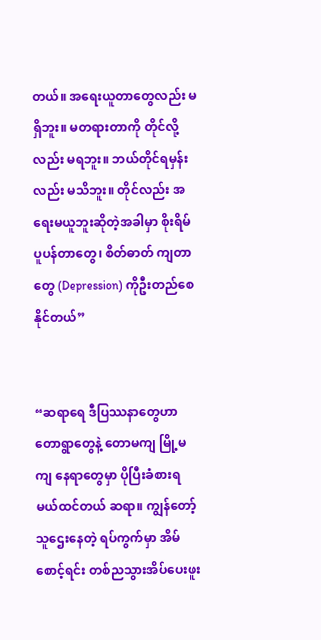တယ်။ အရေးယူတာတွေလည်း မရှိဘူး။ မတရားတာကို တိုင်လို့လည်း မရဘူး။ ဘယ်တိုင်ရမှန်းလည်း မသိဘူး။ တိုင်လည်း အရေးမယူဘူးဆိုတဲ့အခါမှာ စိုးရိမ်ပူပန်တာတွေ၊ စိတ်ဓာတ် ကျတာတွေ (Depression) ကိုဦးတည်စေနိုင်တယ်”


“ဆရာရေ ဒီပြဿနာတွေဟာ တောရွာတွေနဲ့ တောမကျ မြို့မကျ နေရာတွေမှာ ပိုပြီးခံစားရမယ်ထင်တယ် ဆရာ။ ကျွန်တော့်သူဌေးနေတဲ့ ရပ်ကွက်မှာ အိမ်စောင့်ရင်း တစ်ညသွားအိပ်ပေးဖူး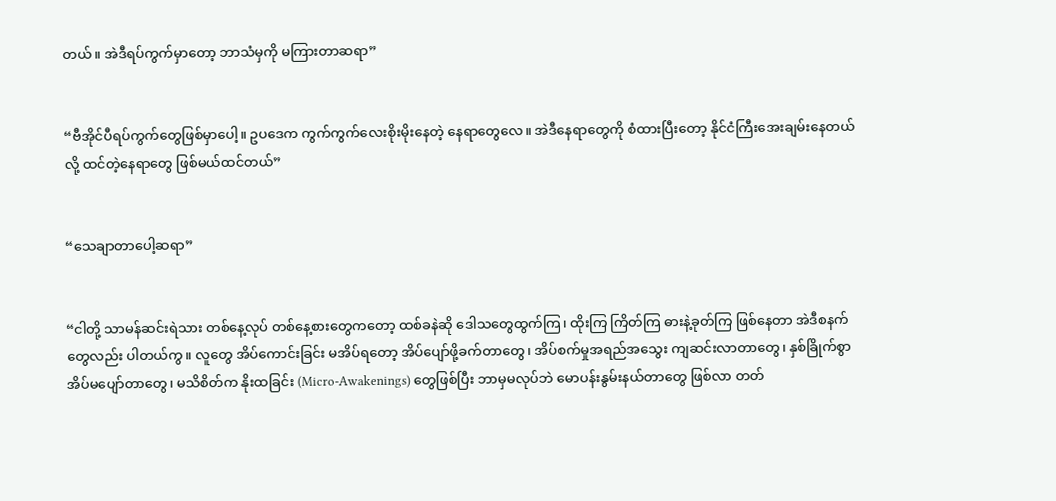တယ်။ အဲဒီရပ်ကွက်မှာတော့ ဘာသံမှကို မကြားတာဆရာ”


“ဗီအိုင်ပီရပ်ကွက်တွေဖြစ်မှာပေါ့။ ဥပဒေက ကွက်ကွက်လေးစိုးမိုးနေတဲ့ နေရာတွေလေ။ အဲဒီနေရာတွေကို စံထားပြီးတော့ နိုင်ငံကြီးအေးချမ်းနေတယ်လို့ ထင်တဲ့နေရာတွေ ဖြစ်မယ်ထင်တယ်”


“သေချာတာပေါ့ဆရာ”


“ငါတို့ သာမန်ဆင်းရဲသား တစ်နေ့လုပ် တစ်နေ့စားတွေကတော့ ထစ်ခနဲဆို ဒေါသတွေထွက်ကြ၊ ထိုးကြ ကြိတ်ကြ ဓားနဲ့ခုတ်ကြ ဖြစ်နေတာ အဲဒီစနက်တွေလည်း ပါတယ်ကွ။ လူတွေ အိပ်ကောင်းခြင်း မအိပ်ရတော့ အိပ်ပျော်ဖို့ခက်တာတွေ၊ အိပ်စက်မှုအရည်အသွေး ကျဆင်းလာတာတွေ၊ နှစ်ခြိုက်စွာ အိပ်မပျော်တာတွေ၊ မသိစိတ်က နိုးထခြင်း (Micro-Awakenings) တွေဖြစ်ပြီး ဘာမှမလုပ်ဘဲ မောပန်းနွမ်းနယ်တာတွေ ဖြစ်လာ တတ်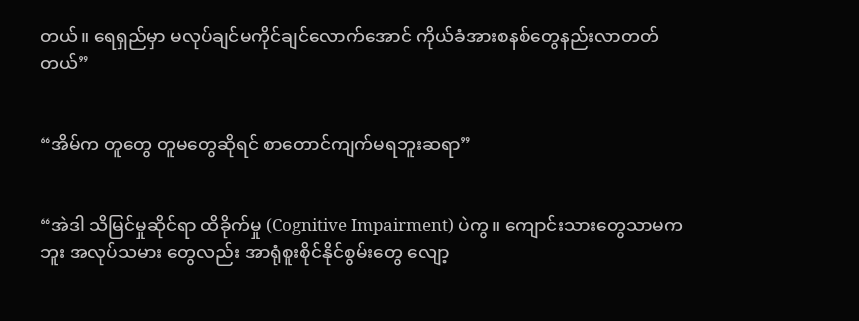တယ်။ ရေရှည်မှာ မလုပ်ချင်မကိုင်ချင်လောက်အောင် ကိုယ်ခံအားစနစ်တွေနည်းလာတတ်တယ်”


“အိမ်က တူတွေ တူမတွေဆိုရင် စာတောင်ကျက်မရဘူးဆရာ”


“အဲဒါ သိမြင်မှုဆိုင်ရာ ထိခိုက်မှု (Cognitive Impairment) ပဲကွ။ ကျောင်းသားတွေသာမကဘူး အလုပ်သမား တွေလည်း အာရုံစူးစိုင်နိုင်စွမ်းတွေ လျော့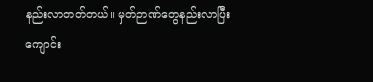နည်းလာတတ်တယ်။ မှတ်ဉာဏ်တွေနည်းလာပြီး ကျောင်း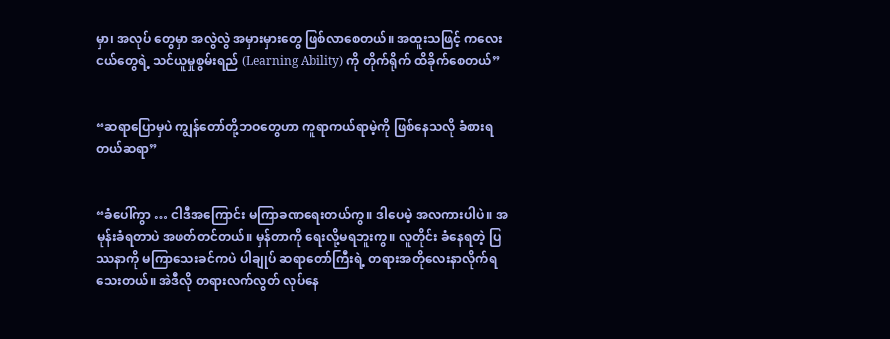မှာ၊ အလုပ် တွေမှာ အလွဲလွဲ အမှားမှားတွေ ဖြစ်လာစေတယ်။ အထူးသဖြင့် ကလေးငယ်တွေရဲ့ သင်ယူမှုစွမ်းရည် (Learning Ability) ကို တိုက်ရိုက် ထိခိုက်စေတယ်”


“ဆရာပြောမှပဲ ကျွန်တော်တို့ဘဝတွေဟာ ကူရာကယ်ရာမဲ့ကို ဖြစ်နေသလို ခံစားရတယ်ဆရာ”


“ခံပေါ်ကွာ … ငါဒီအကြောင်း မကြာခဏရေးတယ်ကွ။ ဒါပေမဲ့ အလကားပါပဲ။ အမုန်းခံရတာပဲ အဖတ်တင်တယ်။ မှန်တာကို ရေးလို့မရဘူးကွ။ လူတိုင်း ခံနေရတဲ့ ပြဿနာကို မကြာသေးခင်ကပဲ ပါချုပ် ဆရာတော်ကြီးရဲ့ တရားအတိုလေးနာလိုက်ရသေးတယ်။ အဲဒီလို တရားလက်လွတ် လုပ်နေ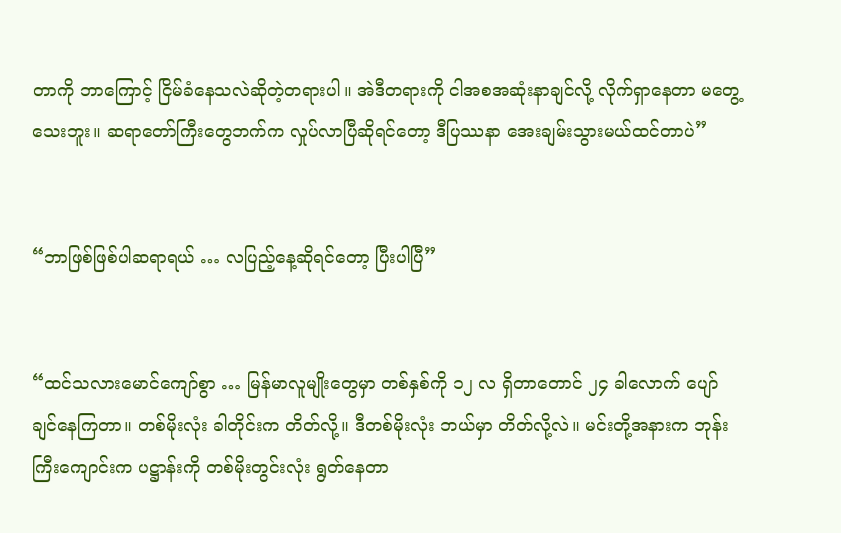တာကို ဘာကြောင့် ငြိမ်ခံနေသလဲဆိုတဲ့တရားပါ။ အဲဒီတရားကို ငါအစအဆုံးနာချင်လို့ လိုက်ရှာနေတာ မတွေ့သေးဘူး။ ဆရာတော်ကြီးတွေဘက်က လှုပ်လာပြီဆိုရင်တော့ ဒီပြဿနာ အေးချမ်းသွားမယ်ထင်တာပဲ”


“ဘာဖြစ်ဖြစ်ပါဆရာရယ် … လပြည့်နေ့ဆိုရင်တော့ ပြီးပါပြီ”


“ထင်သလားမောင်ကျော်စွာ … မြန်မာလူမျိုးတွေမှာ တစ်နှစ်ကို ၁၂ လ ရှိတာတောင် ၂၄ ခါလောက် ပျော်ချင်နေကြတာ။ တစ်မိုးလုံး ခါတိုင်းက တိတ်လို့။ ဒီတစ်မိုးလုံး ဘယ်မှာ တိတ်လို့လဲ။ မင်းတို့အနားက ဘုန်းကြီးကျောင်းက ပဋ္ဌာန်းကို တစ်မိုးတွင်းလုံး ရွတ်နေတာ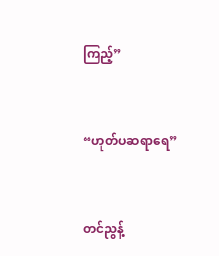ကြည့်”


“ဟုတ်ပဆရာရေ”


တင်ညွန့်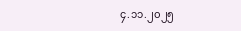၄.၁၁.၂၀၂၅